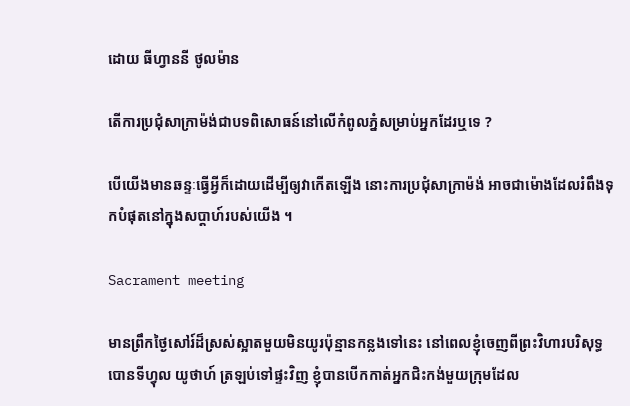ដោយ ធីហ្វាននី ថូលម៉ាន

តើការប្រជុំសាក្រាម៉ង់ជាបទពិសោធន៍នៅលើកំពូលភ្នំសម្រាប់អ្នកដែរឬទេ ?

បើយើងមានឆន្ទៈធ្វើអ្វីក៏ដោយដើម្បីឲ្យវាកើតឡើង នោះការប្រជុំសាក្រាម៉ង់ អាចជាម៉ោងដែលរំពឹងទុកបំផុតនៅក្នុងសប្ដាហ៍របស់យើង ។

Sacrament meeting

មានព្រឹកថ្ងៃសៅរ៍ដ៏ស្រស់ស្អាតមួយមិនយូរប៉ុន្មានកន្លងទៅនេះ នៅពេលខ្ញុំចេញពីព្រះវិហារបរិសុទ្ធបោនទីហ្វុល យូថាហ៍ ត្រឡប់ទៅផ្ទះវិញ ខ្ញុំបានបើកកាត់អ្នកជិះកង់មួយក្រុមដែល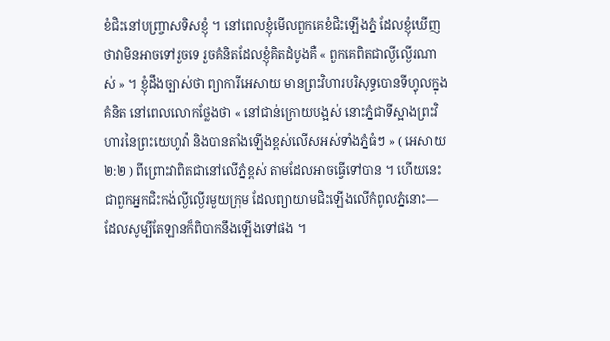ខំជិះនៅបញ្ច្រាសទិសខ្ញុំ ។ នៅពេលខ្ញុំមើលពួកគេខំជិះឡើងភ្នំ ដែលខ្ញុំឃើញថាវាមិនអាចទៅរួចទេ រួចគំនិតដែលខ្ញុំគិតដំបូងគឺ « ពួកគេពិតជាល្ងីល្ងើរណាស់ » ។ ខ្ញុំដឹងច្បាស់ថា ព្យាការីអេសាយ មានព្រះវិហារបរិសុទ្ធបោនទីហ្វុលក្នុងគំនិត នៅពេលលោកថ្លែងថា « នៅជាន់ក្រោយបង្អស់ នោះភ្នំជាទីស្អាងព្រះវិហារនៃព្រះយេហូវ៉ា និងបានតាំងឡើងខ្ពស់លើសអស់ទាំងភ្នំធំៗ » ( អេសាយ ២:២ ) ពីព្រោះវាពិតជានៅលើភ្នំខ្ពស់ តាមដែលអាចធ្វើទៅបាន ។ ហើយនេះ ជាពួកអ្នកជិះកង់ល្ងីល្ងើរមួយក្រុម ដែលព្យាយាមជិះឡើងលើកំពូលភ្នំនោះ— ដែលសូម្បីតែឡានក៏ពិបាកនឹងឡើងទៅផង ។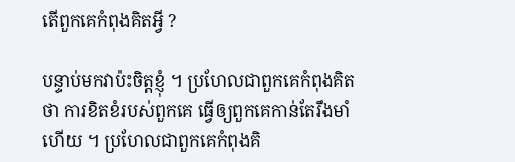តើពួកគេកំពុងគិតអ្វី ?

បន្ទាប់មកវាប៉ះចិត្តខ្ញុំ ។ ប្រហែលជាពួកគេកំពុងគិតថា ការខិតខំរបស់ពួកគេ ធ្វើឲ្យពួកគេកាន់តែរឹងមាំហើយ ។ ប្រហែលជាពួកគេកំពុងគិ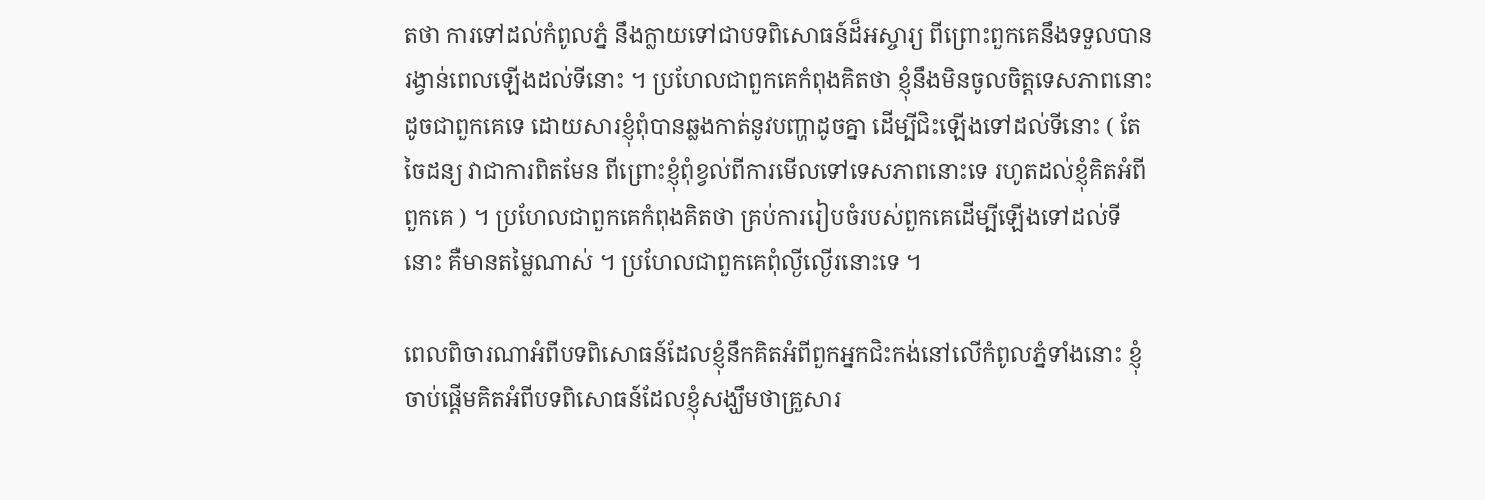តថា ការទៅដល់កំពូលភ្នំ នឹងក្លាយទៅជាបទពិសោធន៍ដ៏អស្ចារ្យ ពីព្រោះពួកគេនឹងទទួលបានរង្វាន់ពេលឡើងដល់ទីនោះ ។ ប្រហែលជាពួកគេកំពុងគិតថា ខ្ញុំនឹងមិនចូលចិត្តទេសភាពនោះដូចជាពួកគេទេ ដោយសារខ្ញុំពុំបានឆ្លងកាត់នូវបញ្ហាដូចគ្នា ដើម្បីជិះឡើងទៅដល់ទីនោះ ( តែចៃដន្យ វាជាការពិតមែន ពីព្រោះខ្ញុំពុំខ្វល់ពីការមើលទៅទេសភាពនោះទេ រហូតដល់ខ្ញុំគិតអំពីពួកគេ ) ។ ប្រហែលជាពួកគេកំពុងគិតថា គ្រប់ការរៀបចំរបស់ពួកគេដើម្បីឡើងទៅដល់ទីនោះ គឺមានតម្លៃណាស់ ។ ប្រហែលជាពួកគេពុំល្ងីល្ងើរនោះទេ ។

ពេលពិចារណាអំពីបទពិសោធន៍ដែលខ្ញុំនឹកគិតអំពីពួកអ្នកជិះកង់នៅលើកំពូលភ្នំទាំងនោះ ខ្ញុំចាប់ផ្ដើមគិតអំពីបទពិសោធន៍ដែលខ្ញុំសង្ឃឹមថាគ្រួសារ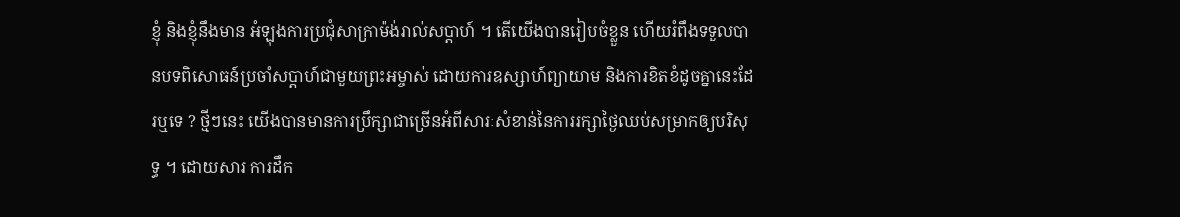ខ្ញុំ និងខ្ញុំនឹងមាន អំឡុងការប្រជុំសាក្រាម៉ង់រាល់សប្ដាហ៍ ។ តើយើងបានរៀបចំខ្លួន ហើយរំពឹងទទួលបានបទពិសោធន៍ប្រចាំសប្ដាហ៍ជាមួយព្រះអម្ចាស់ ដោយការឧស្សាហ៍ព្យាយាម និងការខិតខំដូចគ្នានេះដែរឬទេ ? ថ្មីៗនេះ យើងបានមានការប្រឹក្សាជាច្រើនអំពីសារៈសំខាន់នៃការរក្សាថ្ងៃឈប់សម្រាកឲ្យបរិសុទ្ធ ។ ដោយសារ ការដឹក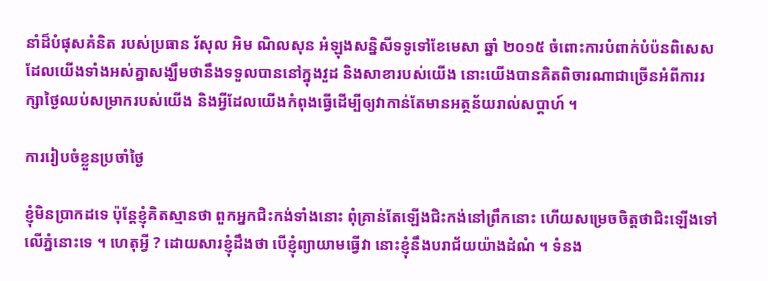នាំដ៏បំផុសគំនិត របស់ប្រធាន រ័សុល អិម ណិលសុន អំឡុងសន្និសីទទូទៅខែមេសា ឆ្នាំ ២០១៥ ចំពោះការបំពាក់បំប៉នពិសេស ដែលយើងទាំងអស់គ្នាសង្ឃឹមថានឹងទទួលបាននៅក្នុងវួដ និងសាខារបស់យើង នោះយើងបានគិតពិចារណាជាច្រើនអំពីការរក្សាថ្ងៃឈប់សម្រាករបស់យើង និងអ្វីដែលយើងកំពុងធ្វើដើម្បីឲ្យវាកាន់តែមានអត្ថន័យរាល់សប្ដាហ៍ ។

ការរៀបចំខ្លួនប្រចាំថ្ងៃ

ខ្ញុំមិនប្រាកដទេ ប៉ុន្តែខ្ញុំគិតស្មានថា ពួកអ្នកជិះកង់ទាំងនោះ ពុំគ្រាន់តែឡើងជិះកង់នៅព្រឹកនោះ ហើយសម្រេចចិត្តថាជិះឡើងទៅលើភ្នំនោះទេ ។ ហេតុអ្វី ? ដោយសារខ្ញុំដឹងថា បើខ្ញុំព្យាយាមធ្វើវា នោះខ្ញុំនឹងបរាជ័យយ៉ាងដំណំ ។ ទំនង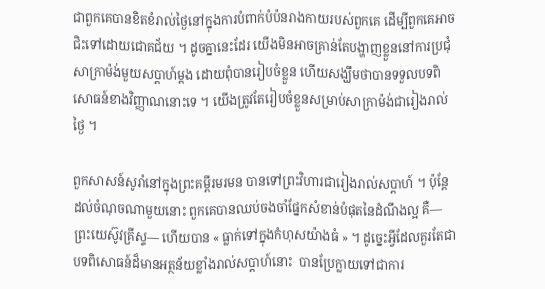ជាពួកគេបានខិតខំរាល់ថ្ងៃនៅក្នុងការបំពាក់បំប៉នរាងកាយរបស់ពួកគេ ដើម្បីពួកគេអាចជិះទៅដោយជោគជ័យ ។ ដូចគ្នានេះដែរ យើងមិនអាចគ្រាន់តែបង្ហាញខ្លួននៅការប្រជុំសាក្រាម៉ង់មួយសប្ដាហ៍ម្ដង ដោយពុំបានរៀបចំខ្លួន ហើយសង្ឃឹមថាបានទទួលបទពិសោធន៍ខាងវិញ្ញាណនោះទេ ។ យើងត្រូវតែរៀបចំខ្លួនសម្រាប់សាក្រាម៉ង់ជារៀងរាល់ថ្ងៃ ។

ពួកសាសន៍សូរាំនៅក្នុងព្រះគម្ពីរមរមន បានទៅព្រះវិហារជារៀងរាល់សប្ដាហ៍ ។ ប៉ុន្តែដល់ចំណុចណាមួយនោះ ពួកគេបានឈប់ចងចាំផ្នែកសំខាន់បំផុតនៃដំណឹងល្អ គឺ—ព្រះយេស៊ូវគ្រីស្ទ— ហើយបាន « ធ្លាក់ទៅក្នុងកំហុសយ៉ាងធំ » ។ ដូច្នេះអ្វីដែលគួរតែជាបទពិសោធន៍ដ៏មានអត្ថន័យខ្លាំងរាល់សប្ដាហ៍នោះ  បានប្រែក្លាយទៅជាការ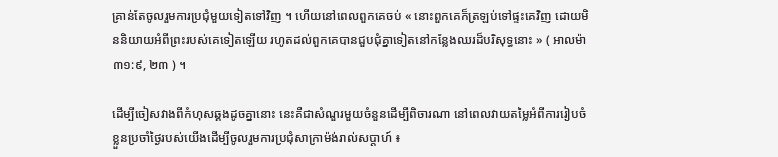គ្រាន់តែចូលរួមការប្រជុំមួយទៀតទៅវិញ ។ ហើយនៅពេលពួកគេចប់ « នោះពួកគេក៏ត្រឡប់ទៅផ្ទះគេវិញ ដោយមិននិយាយអំពីព្រះរបស់គេទៀតឡើយ រហូតដល់ពួកគេបានជួបជុំគ្នាទៀតនៅកន្លែងឈរដ៏បរិសុទ្ធនោះ » ( អាលម៉ា ៣១:៩, ២៣ ) ។

ដើម្បីចៀសវាងពីកំហុសឆ្គងដូចគ្នានោះ នេះគឺជាសំណួរមួយចំនួនដើម្បីពិចារណា នៅពេលវាយតម្លៃអំពីការរៀបចំខ្លួនប្រចាំថ្ងៃរបស់យើងដើម្បីចូលរួមការប្រជុំសាក្រាម៉ង់រាល់សប្ដាហ៍ ៖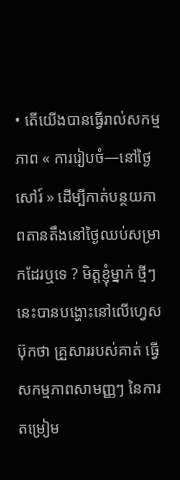• តើយើងបានធ្វើរាល់សកម្មភាព « ការរៀបចំ—នៅថ្ងៃសៅរ៍ » ដើម្បីកាត់បន្ថយភាពតានតឹងនៅថ្ងៃឈប់សម្រាកដែរឬទេ ? មិត្តខ្ញុំម្នាក់ ថ្មីៗនេះបានបង្ហោះនៅលើហ្វេសប៊ុកថា គ្រួសាររបស់គាត់ ធ្វើសកម្មភាពសាមញ្ញៗ នៃការតម្រៀម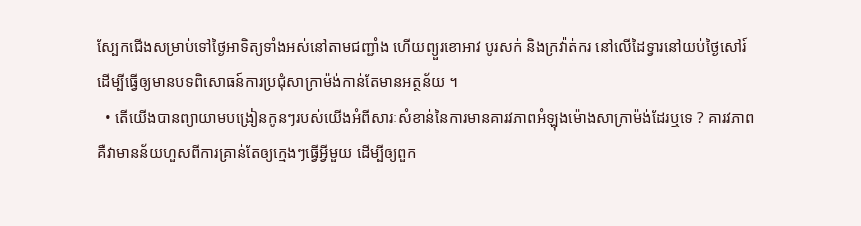ស្បែកជើងសម្រាប់ទៅថ្ងៃអាទិត្យទាំងអស់នៅតាមជញ្ជាំង ហើយព្យួរខោអាវ បូរសក់ និងក្រវ៉ាត់ករ នៅលើដៃទ្វារនៅយប់ថ្ងៃសៅរ៍ ដើម្បីធ្វើឲ្យមានបទពិសោធន៍ការប្រជុំសាក្រាម៉ង់កាន់តែមានអត្ថន័យ ។
  • តើយើងបានព្យាយាមបង្រៀនកូនៗរបស់យើងអំពីសារៈសំខាន់នៃការមានគារវភាពអំឡុងម៉ោងសាក្រាម៉ង់ដែរឬទេ ? គារវភាព គឺវាមានន័យហួសពីការគ្រាន់តែឲ្យក្មេងៗធ្វើអ្វីមួយ ដើម្បីឲ្យពួក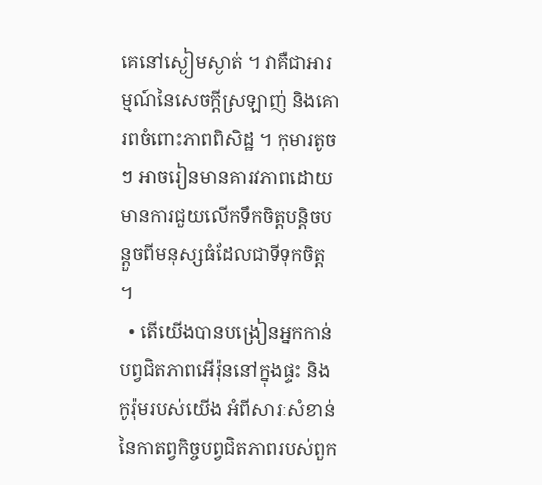គេនៅស្ងៀមស្ងាត់ ។ វាគឺជាអារម្មណ៍នៃសេចក្ដីស្រឡាញ់ និងគោរពចំពោះភាពពិសិដ្ឋ ។ កុមារតូចៗ អាចរៀនមានគារវភាពដោយមានការជួយលើកទឹកចិត្តបន្តិចបន្តួចពីមនុស្សធំដែលជាទីទុកចិត្ត ។
  • តើយើងបានបង្រៀនអ្នកកាន់បព្វជិតភាពអើរ៉ុននៅក្នុងផ្ទះ និងកូរ៉ុមរបស់យើង អំពីសារៈសំខាន់នៃកាតព្វកិច្ចបព្វជិតភាពរបស់ពួក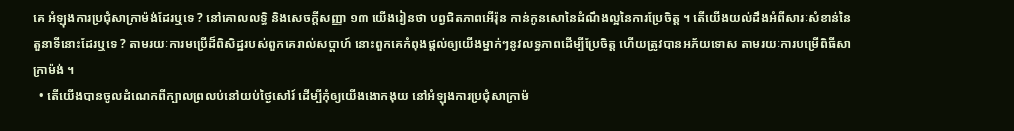គេ អំឡុងការប្រជុំសាក្រាម៉ង់ដែរឬទេ ? នៅគោលលទ្ធិ និងសេចក្ដីសញ្ញា ១៣ យើងរៀនថា បព្វជិតភាពអើរ៉ុន កាន់កូនសោនៃដំណឹងល្អនៃការប្រែចិត្ត ។ តើយើងយល់ដឹងអំពីសារៈសំខាន់នៃតួនាទីនោះដែរឬទេ ? តាមរយៈការមប្រើដ៏ពិសិដ្ឋរបស់ពួកគេរាល់សប្ដាហ៍ នោះពួកគេកំពុងផ្ដល់ឲ្យយើងម្នាក់ៗនូវលទ្ធភាពដើម្បីប្រែចិត្ត ហើយត្រូវបានអភ័យទោស តាមរយៈការបម្រើពិធីសាក្រាម៉ង់ ។
  • តើយើងបានចូលដំណេកពីក្បាលព្រលប់នៅយប់ថ្ងៃសៅរ៍ ដើម្បីកុំឲ្យយើងងោកងុយ នៅអំឡុងការប្រជុំសាក្រាម៉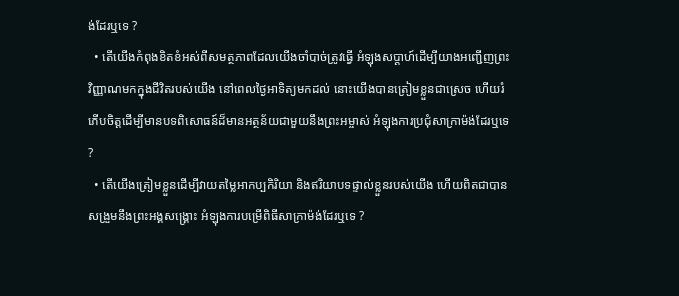ង់ដែរឬទេ ?
  • តើយើងកំពុងខិតខំអស់ពីសមត្ថភាពដែលយើងចាំបាច់ត្រូវធ្វើ អំឡុងសប្ដាហ៍ដើម្បីយាងអញ្ជើញព្រះវិញ្ញាណមកក្នុងជីវិតរបស់យើង នៅពេលថ្ងៃអាទិត្យមកដល់ នោះយើងបានត្រៀមខ្លួនជាស្រេច ហើយរំភើបចិត្តដើម្បីមានបទពិសោធន៍ដ៏មានអត្ថន័យជាមួយនឹងព្រះអម្ចាស់ អំឡុងការប្រជុំសាក្រាម៉ង់ដែរឬទេ ?
  • តើយើងត្រៀមខ្លួនដើម្បីវាយតម្លៃអាកប្បកិរិយា និងឥរិយាបទផ្ទាល់ខ្លួនរបស់យើង ហើយពិតជាបានសង្រួមនឹងព្រះអង្គសង្គ្រោះ អំឡុងការបម្រើពិធីសាក្រាម៉ង់ដែរឬទេ ?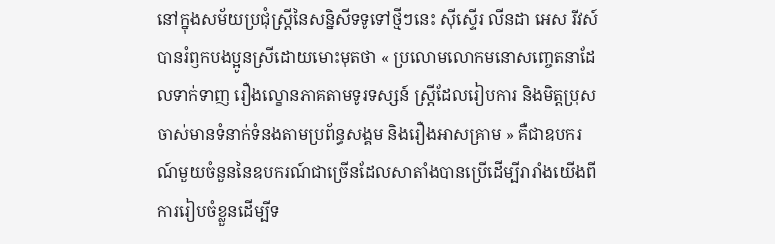នៅក្នុងសម័យប្រជុំស្ត្រីនៃសន្និសីទទូទៅថ្មីៗនេះ ស៊ីស្ទើរ លីនដា អេស រីវស៍ បានរំឭកបងប្អូនស្រីដោយមោះមុតថា « ប្រលោមលោកមនោសញ្ចេតនាដែលទាក់ទាញ រឿងល្ខោនភាគតាមទូរទស្សន៍ ស្ត្រីដែលរៀបការ និងមិត្តប្រុសចាស់មានទំនាក់ទំនងតាមប្រព័ន្ធសង្គម និងរឿងអាសគ្រាម » គឺជាឧបករណ៍មួយចំនួននៃឧបករណ៍ជាច្រើនដែលសាតាំងបានប្រើដើម្បីរារាំងយើងពីការរៀបចំខ្លួនដើម្បីទ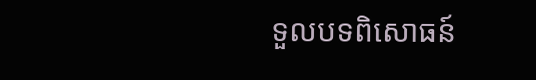ទួលបទពិសោធន៍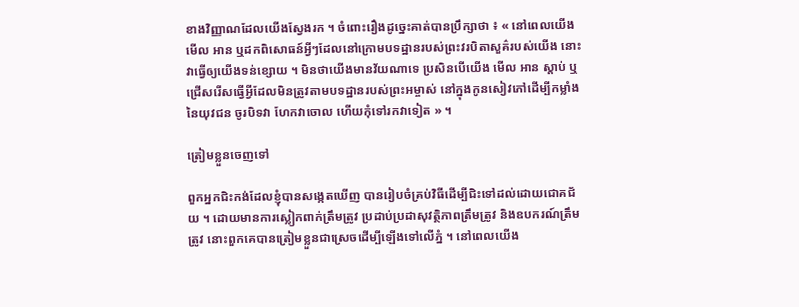ខាងវិញ្ញាណដែលយើងស្វែងរក ។ ចំពោះរឿងដូច្នេះគាត់បានប្រឹក្សាថា ៖ « នៅពេលយើង មើល អាន ឬដកពិសោធន៍អ្វីៗដែលនៅក្រោមបទដ្ឋានរបស់ព្រះវរបិតាសួគ៌របស់យើង នោះវាធ្វើឲ្យយើងទន់ខ្សោយ ។ មិនថាយើងមានវ័យណាទេ ប្រសិនបើយើង មើល អាន ស្ដាប់ ឬជ្រើសរើសធ្វើអ្វីដែលមិនត្រូវតាមបទដ្ឋានរបស់ព្រះអម្ចាស់ នៅក្នុងកូនសៀវភៅដើម្បីកម្លាំងនៃយុវជន ចូរបិទវា ហែកវាចោល ហើយកុំទៅរកវាទៀត » ។

ត្រៀមខ្លួនចេញទៅ

ពួកអ្នកជិះកង់ដែលខ្ញុំបានសង្កេតឃើញ បានរៀបចំគ្រប់វិធីដើម្បីជិះទៅដល់ដោយជោគជ័យ ។ ដោយមានការស្លៀកពាក់ត្រឹមត្រូវ ប្រដាប់ប្រដាសុវត្ថិភាពត្រឹមត្រូវ និងឧបករណ៍ត្រឹមត្រូវ នោះពួកគេបានត្រៀមខ្លួនជាស្រេចដើម្បីឡើងទៅលើភ្នំ ។ នៅពេលយើង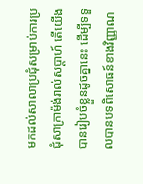មកដល់សាលាប្រជុំសម្រាប់ការប្រជុំសាក្រាម៉ង់រាល់សប្ដាហ៍ តើយើងបានរៀបចំខ្លួនដូចគ្នានេះ ដើម្បីទទួលបានបទពិសោធន៍ខាងវិញ្ញាណ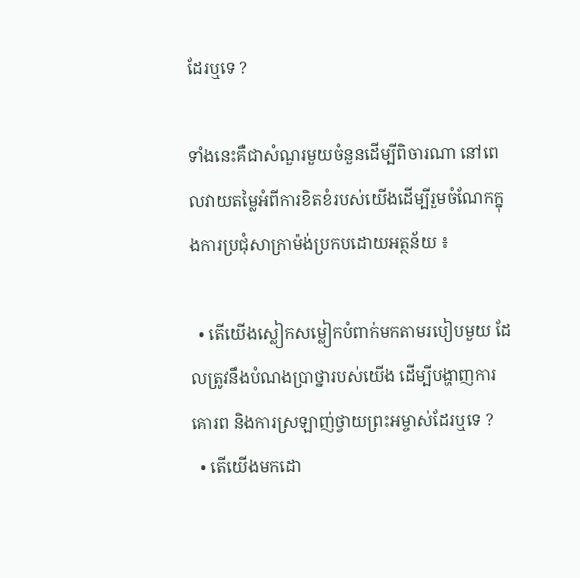ដែរឬទេ ?

ទាំងនេះគឺជាសំណួរមួយចំនួនដើម្បីពិចារណា នៅពេលវាយតម្លៃអំពីការខិតខំរបស់យើងដើម្បីរួមចំណែកក្នុងការប្រជុំសាក្រាម៉ង់ប្រកបដោយអត្ថន័យ ៖

  • តើយើងស្លៀកសម្លៀកបំពាក់មកតាមរបៀបមួយ ដែលត្រូវនឹងបំណងប្រាថ្នារបស់យើង ដើម្បីបង្ហាញការគោរព និងការស្រឡាញ់ថ្វាយព្រះអម្ចាស់ដែរឬទេ ?
  • តើយើងមកដោ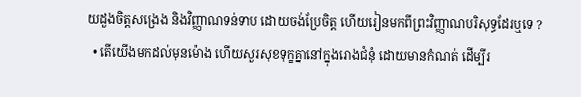យដួងចិត្តសង្រេង និងវិញ្ញាណទន់ទាប ដោយចង់ប្រែចិត្ត ហើយរៀនមកពីព្រះវិញ្ញាណបរិសុទ្ធដែរឬទេ ?
  • តើយើងមកដល់មុនម៉ោង ហើយសួរសុខទុក្ខគ្នានៅក្នុងរោងជំនុំ ដោយមានកំណត់ ដើម្បីរ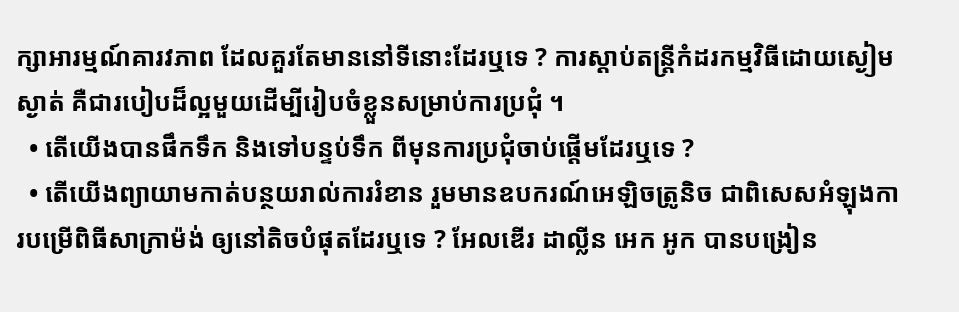ក្សាអារម្មណ៍គារវភាព ដែលគួរតែមាននៅទីនោះដែរឬទេ ? ការស្ដាប់តន្ត្រីកំដរកម្មវិធីដោយស្ងៀមស្ងាត់ គឺជារបៀបដ៏ល្អមួយដើម្បីរៀបចំខ្លួនសម្រាប់ការប្រជុំ ។
  • តើយើងបានផឹកទឹក និងទៅបន្ទប់ទឹក ពីមុនការប្រជុំចាប់ផ្ដើមដែរឬទេ ?
  • តើយើងព្យាយាមកាត់បន្ថយរាល់ការរំខាន រួមមានឧបករណ៍អេឡិចត្រូនិច ជាពិសេសអំឡុងការបម្រើពិធីសាក្រាម៉ង់ ឲ្យនៅតិចបំផុតដែរឬទេ ? អែលឌើរ ដាល្លីន អេក អូក បានបង្រៀន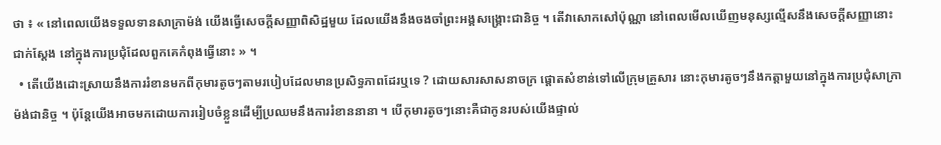ថា ៖ « នៅពេលយើងទទួលទានសាក្រាម៉ង់ យើងធ្វើសេចក្ដីសញ្ញាពិសិដ្ឋមួយ ដែលយើងនឹងចងចាំព្រះអង្គសង្គ្រោះជានិច្ច ។ តើវាសោកសៅប៉ុណ្ណា នៅពេលមើលឃើញមនុស្សល្មើសនឹងសេចក្ដីសញ្ញានោះជាក់ស្ដែង នៅក្នុងការប្រជុំដែលពួកគេកំពុងធ្វើនោះ » ។
  • តើយើងដោះស្រាយនឹងការរំខានមកពីកុមារតូចៗតាមរបៀបដែលមានប្រសិទ្ធភាពដែរឬទេ ? ដោយសារសាសនាចក្រ ផ្តោតសំខាន់ទៅលើក្រុមគ្រួសារ នោះកុមារតូចៗនឹងកត្តាមួយនៅក្នុងការប្រជុំសាក្រាម៉ង់ជានិច្ច ។ ប៉ុន្តែយើងអាចមកដោយការរៀបចំខ្លួនដើម្បីប្រឈមនឹងការរំខាននានា ។ បើកុមារតូចៗនោះគឺជាកូនរបស់យើងផ្ទាល់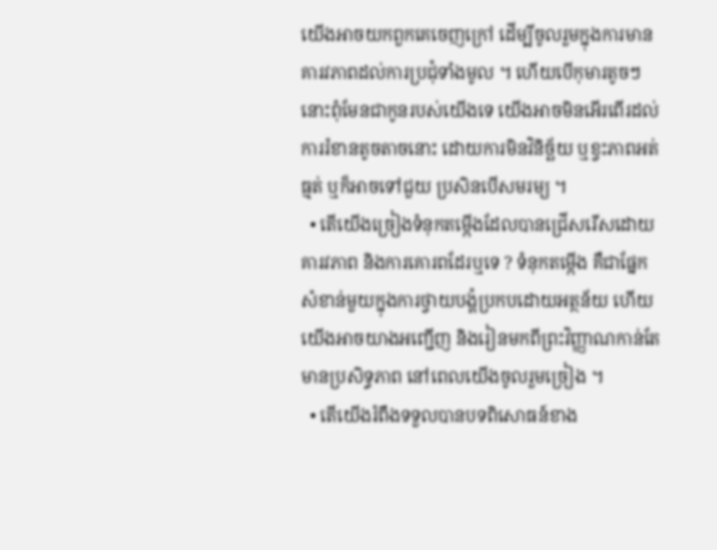យើងអាចយកពួកគេចេញក្រៅ ដើម្បីចូលរួមក្នុងការមានគារវភាពដល់ការប្រជុំទាំងមូល ។ ហើយបើកុមារតូចៗនោះពុំមែនជាកូនរបស់យើងទេ យើងអាចមិនអើរពើរដល់ការរំខានតូចតាចនោះ ដោយការមិនវិនិច្ឆ័យ ឬខ្វះភាពអត់ធ្មត់ ឬក៏អាចទៅជួយ ប្រសិនបើសមរម្យ ។
  • តើយើងច្រៀងទំនុកតម្កើងដែលបានជ្រើសរើសដោយគារវភាព និងការគោរពដែរឬទេ ? ទំនុកតម្កើង គឺជាផ្នែកសំខាន់មួយក្នុងការថ្វាយបង្គំប្រកបដោយអត្ថន័យ ហើយយើងអាចយាងអញ្ជើញ និងរៀនមកពីព្រះវិញ្ញាណកាន់តែមានប្រសិទ្ធភាព នៅពេលយើងចូលរួមច្រៀង ។
  • តើយើងរំពឹងទទួលបានបទពិសោធន៍ខាង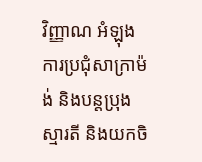វិញ្ញាណ អំឡុងការប្រជុំសាក្រាម៉ង់ និងបន្ដប្រុងស្មារតី និងយកចិ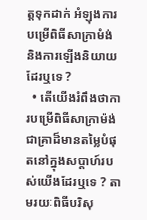ត្តទុកដាក់ អំឡុងការបម្រើពិធីសាក្រាមំង់ និងការឡើងនិយាយដែរឬទេ ?
  • តើយើងរំពឹងថាការបម្រើពិធីសាក្រាម៉ង់ ជាគ្រាដ៏មានតម្លៃបំផុតនៅក្នុងសប្ដាហ៍របស់យើងដែរឬទេ ? តាមរយៈពិធីបរិសុ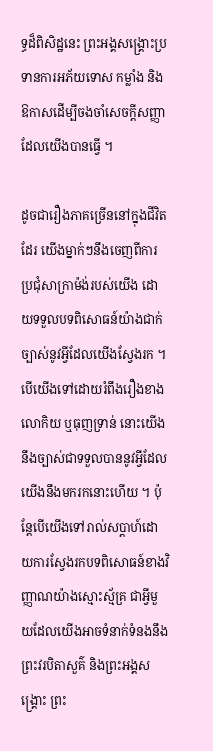ទ្ធដ៏ពិសិដ្ឋនេះ ព្រះអង្គសង្គ្រោះប្រទានការអភ័យទោស កម្លាំង និងឱកាសដើម្បីចងចាំសេចក្ដីសញ្ញា ដែលយើងបានធ្វើ ។

ដូចជារឿងភាគច្រើននៅក្នុងជីវិតដែរ យើងម្នាក់ៗនឹងចេញពីការប្រជុំសាក្រាម៉ង់របស់យើង ដោយទទួលបទពិសោធន៍យ៉ាងជាក់ច្បាស់នូវអ្វីដែលយើងស្វែងរក ។ បើយើងទៅដោយរំពឹងរឿងខាងលោកិយ ឬធុញទ្រាន់ នោះយើងនឹងច្បាស់ជាទទួលបាននូវអ្វីដែលយើងនឹងមករកនោះហើយ ។ ប៉ុន្តែបើយើងទៅរាល់សប្ដាហ៍ដោយការស្វែងរកបទពិសោធន៍ខាងវិញ្ញាណយ៉ាងស្មោះស្ម័គ្រ ជាអ្វីមួយដែលយើងអាចទំនាក់ទំនងនឹងព្រះវរបិតាសួគ៌ និងព្រះអង្គសង្រ្គោះ ព្រះ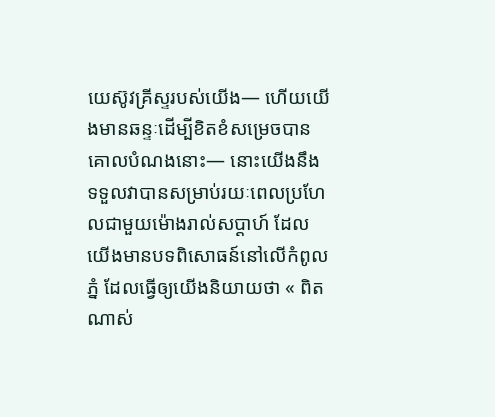យេស៊ូវគ្រីស្ទរបស់យើង— ហើយយើងមានឆន្ទៈដើម្បីខិតខំសម្រេចបានគោលបំណងនោះ— នោះយើងនឹងទទួលវាបានសម្រាប់រយៈពេលប្រហែលជាមួយម៉ោងរាល់សប្ដាហ៍ ដែលយើងមានបទពិសោធន៍នៅលើកំពូលភ្នំ ដែលធ្វើឲ្យយើងនិយាយថា « ពិតណាស់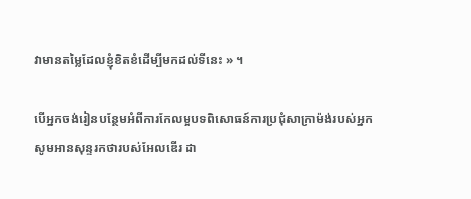វាមានតម្លៃដែលខ្ញុំខិតខំដើម្បីមកដល់ទីនេះ » ។

បើអ្នកចង់រៀនបន្ថែមអំពីការកែលម្អបទពិសោធន៍ការប្រជុំសាក្រាម៉ង់របស់អ្នក សូមអានសុន្ទរកថារបស់អែលឌើរ ដា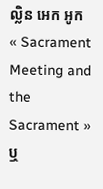ល្លិន អេក អូក « Sacrament Meeting and the Sacrament » ឬ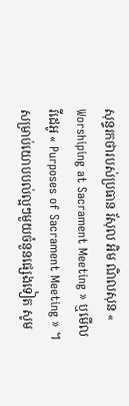សុន្ទរកថារបស់ប្រធាន រ័សុល អិម ណិលសុន « Worshiping at Sacrament Meeting » ឬមើលវីដេអូ « Purposes of Sacrament Meeting » ។ សម្រាប់យោបបល់ល្អៗមួយចំនួនផ្សេងទៀត សូម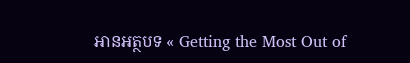អានអត្ថបទ « Getting the Most Out of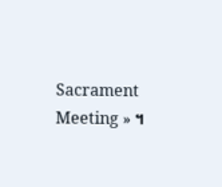Sacrament Meeting » ។